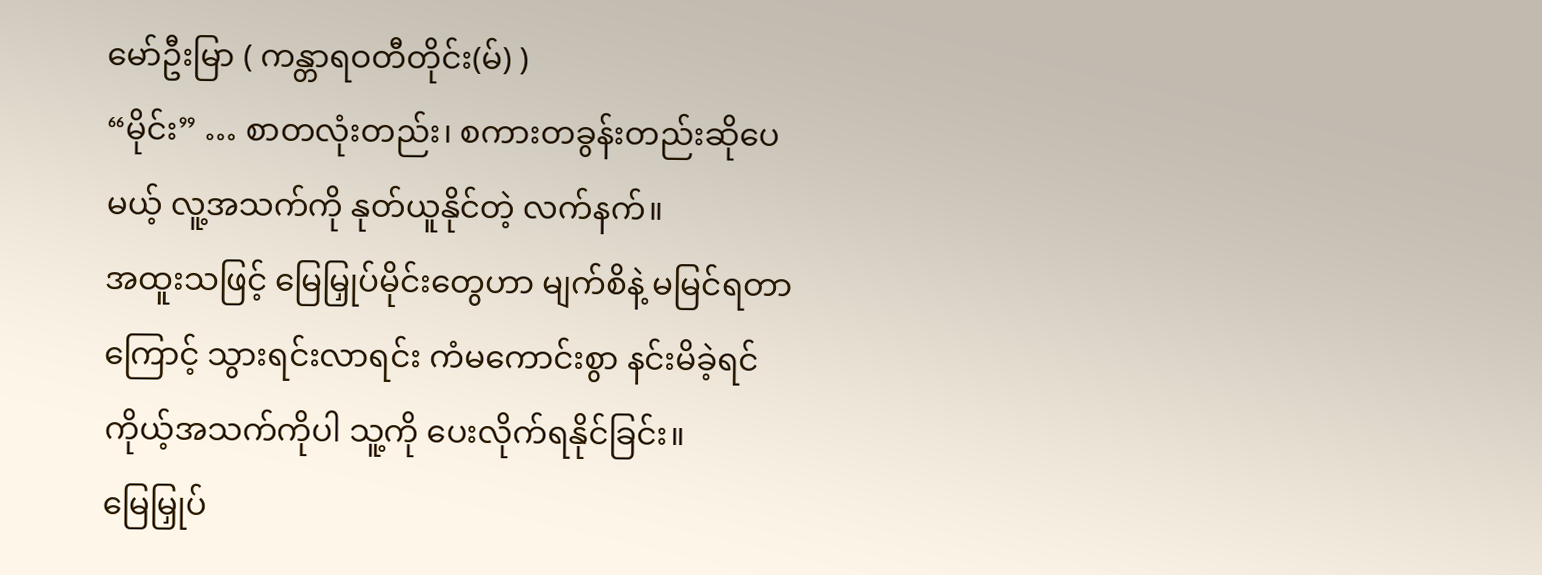မော်ဦးမြာ ( ကန္တာရဝတီတိုင်း(မ်) )
“မိုင်း” … စာတလုံးတည်း၊ စကားတခွန်းတည်းဆိုပေမယ့် လူ့အသက်ကို နုတ်ယူနိုင်တဲ့ လက်နက်။
အထူးသဖြင့် မြေမြှုပ်မိုင်းတွေဟာ မျက်စိနဲ့ မမြင်ရတာကြောင့် သွားရင်းလာရင်း ကံမကောင်းစွာ နင်းမိခဲ့ရင် ကိုယ့်အသက်ကိုပါ သူ့ကို ပေးလိုက်ရနိုင်ခြင်း။
မြေမြှုပ်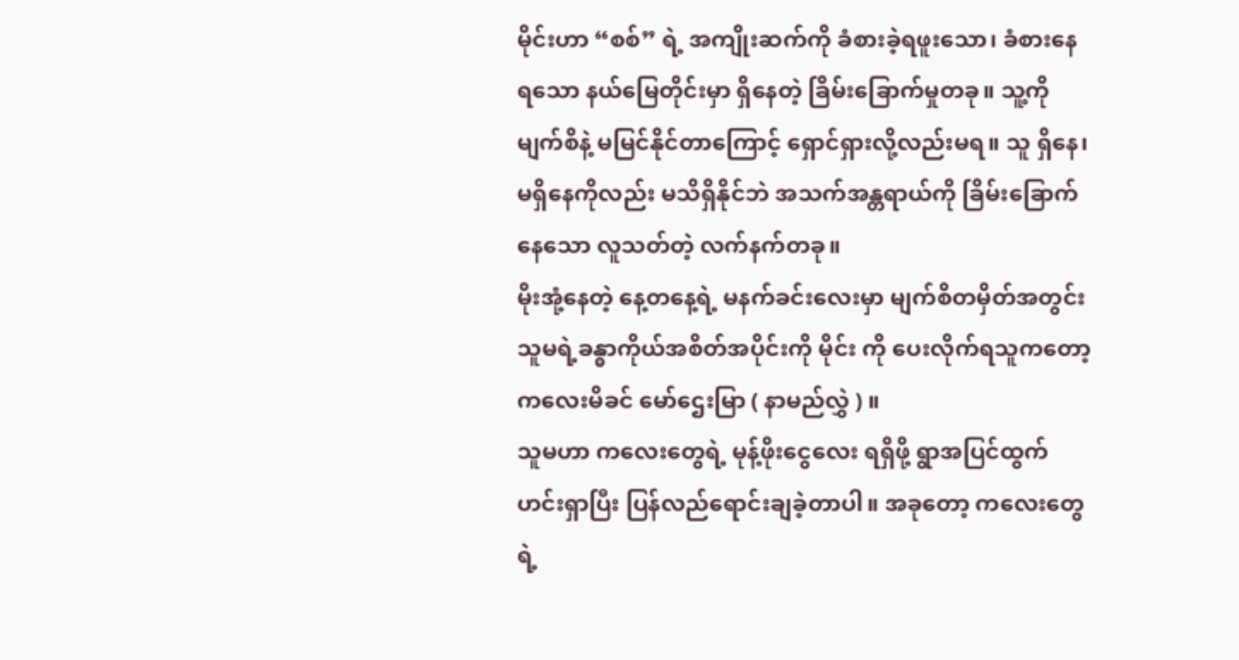မိုင်းဟာ “စစ်” ရဲ့ အကျိုးဆက်ကို ခံစားခဲ့ရဖူးသော၊ ခံစားနေရသော နယ်မြေတိုင်းမှာ ရှိနေတဲ့ ခြိမ်းခြောက်မှုတခု။ သူ့ကို မျက်စိနဲ့ မမြင်နိုင်တာကြောင့် ရှောင်ရှားလို့လည်းမရ။ သူ ရှိနေ၊ မရှိနေကိုလည်း မသိရှိနိုင်ဘဲ အသက်အန္တရာယ်ကို ခြိမ်းခြောက်နေသော လူသတ်တဲ့ လက်နက်တခု။
မိုးအုံ့နေတဲ့ နေ့တနေ့ရဲ့ မနက်ခင်းလေးမှာ မျက်စိတမှိတ်အတွင်း သူမရဲ့ခန္ဓာကိုယ်အစိတ်အပိုင်းကို မိုင်း ကို ပေးလိုက်ရသူကတော့ ကလေးမိခင် မော်ဌေးမြာ ( နာမည်လွှဲ ) ။
သူမဟာ ကလေးတွေရဲ့ မုန့်ဖိုးငွေလေး ရရှိဖို့ ရွာအပြင်ထွက် ဟင်းရှာပြီး ပြန်လည်ရောင်းချခဲ့တာပါ။ အခုတော့ ကလေးတွေရဲ့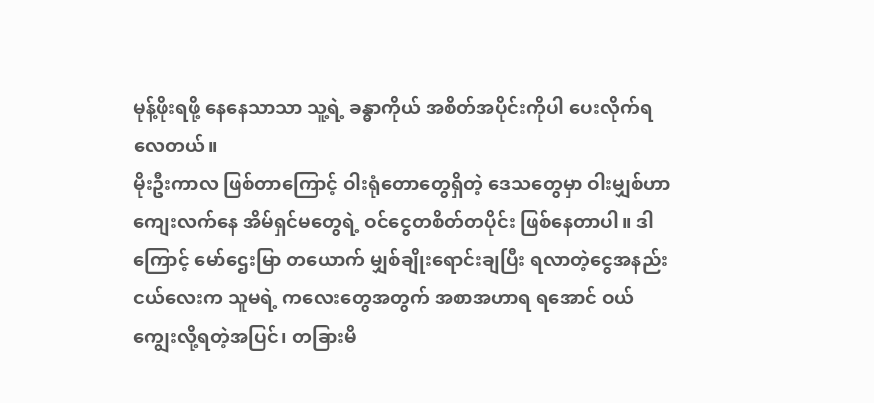မုန့်ဖိုးရဖို့ နေနေသာသာ သူ့ရဲ့ ခန္ဓာကိုယ် အစိတ်အပိုင်းကိုပါ ပေးလိုက်ရလေတယ်။
မိုးဦးကာလ ဖြစ်တာကြောင့် ဝါးရုံတောတွေရှိတဲ့ ဒေသတွေမှာ ဝါးမျှစ်ဟာ ကျေးလက်နေ အိမ်ရှင်မတွေရဲ့ ဝင်ငွေတစိတ်တပိုင်း ဖြစ်နေတာပါ။ ဒါကြောင့် မော်ဌေးမြာ တယောက် မျှစ်ချိုးရောင်းချပြီး ရလာတဲ့ငွေအနည်းငယ်လေးက သူမရဲ့ ကလေးတွေအတွက် အစာအဟာရ ရအောင် ဝယ်ကျွေးလို့ရတဲ့အပြင်၊ တခြားမိ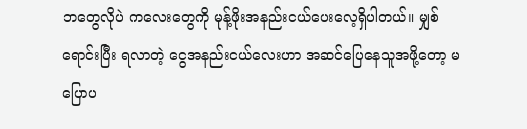ဘတွေလိုပဲ ကလေးတွေကို မုန့်ဖိုးအနည်းငယ်ပေးလေ့ရှိပါတယ်။ မျှစ်ရောင်းပြီး ရလာတဲ့ ငွေအနည်းငယ်လေးဟာ အဆင်ပြေနေသူအဖို့တော့ မပြောပ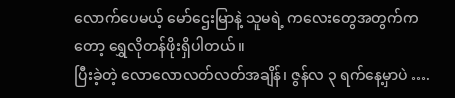လောက်ပေမယ့် မော်ဌေးမြာနဲ့ သူမရဲ့ ကလေးတွေအတွက်ကတော့ ရွှေလိုတန်ဖိုးရှိပါတယ်။
ပြီးခဲ့တဲ့ လောလောလတ်လတ်အချိန်၊ ဇွန်လ ၃ ရက်နေ့မှာပဲ ….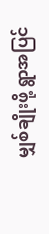မျှစ်ချိုးဖို့ ရွာအပြင်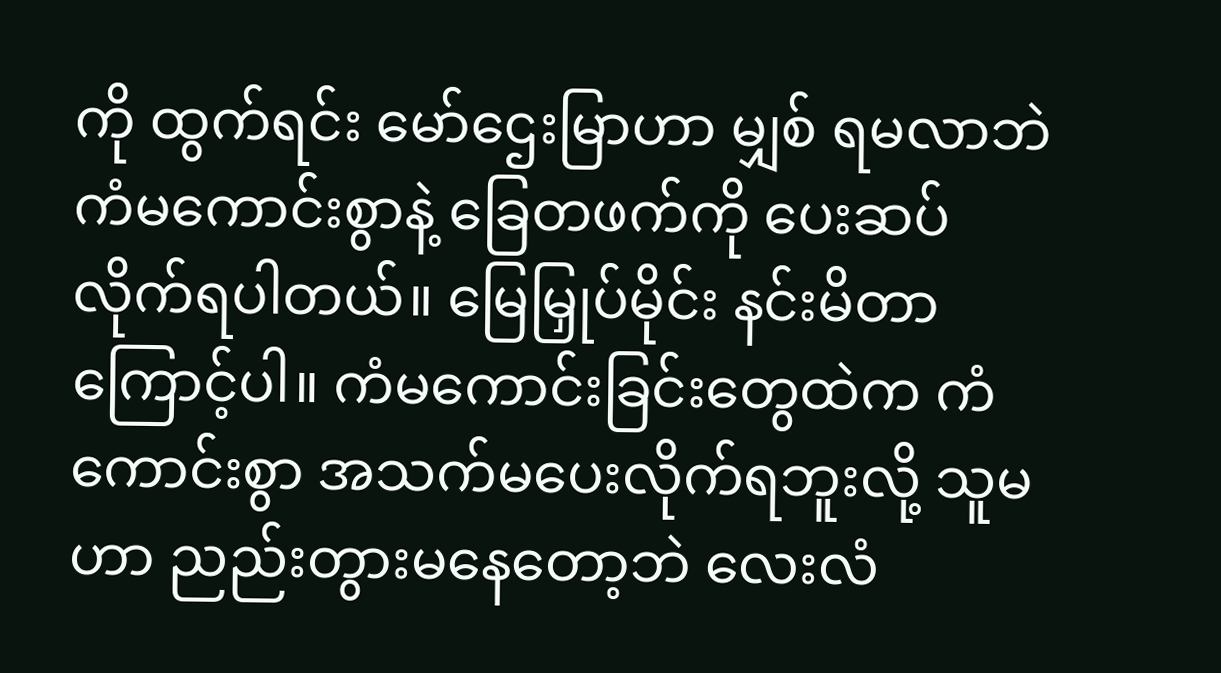ကို ထွက်ရင်း မော်ဌေးမြာဟာ မျှစ် ရမလာဘဲ ကံမကောင်းစွာနဲ့ ခြေတဖက်ကို ပေးဆပ်လိုက်ရပါတယ်။ မြေမြှုပ်မိုင်း နင်းမိတာကြောင့်ပါ။ ကံမကောင်းခြင်းတွေထဲက ကံကောင်းစွာ အသက်မပေးလိုက်ရဘူးလို့ သူမ ဟာ ညည်းတွားမနေတော့ဘဲ လေးလံ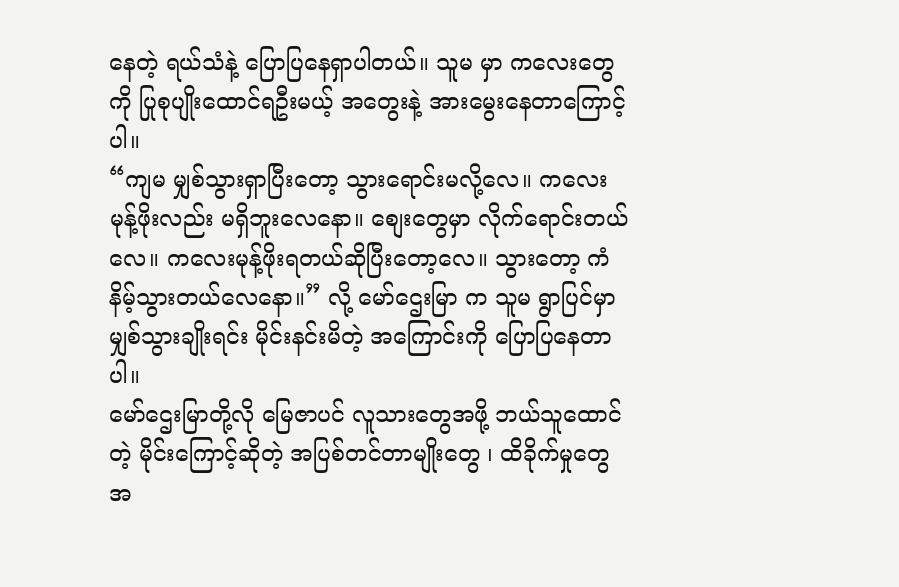နေတဲ့ ရယ်သံနဲ့ ပြောပြနေရှာပါတယ်။ သူမ မှာ ကလေးတွေကို ပြုစုပျိုးထောင်ရဦးမယ့် အတွေးနဲ့ အားမွေးနေတာကြောင့်ပါ။
“ကျမ မျှစ်သွားရှာပြီးတော့ သွားရောင်းမလို့လေ။ ကလေး မုန့်ဖိုးလည်း မရှိဘူးလေနော။ စျေးတွေမှာ လိုက်ရောင်းတယ်လေ။ ကလေးမုန့်ဖိုးရတယ်ဆိုပြီးတော့လေ။ သွားတော့ ကံနိမ့်သွားတယ်လေနော။” လို့ မော်ဌေးမြာ က သူမ ရွာပြင်မှာ မျှစ်သွားချိုးရင်း မိုင်းနင်းမိတဲ့ အကြောင်းကို ပြောပြနေတာပါ။
မော်ဌေးမြာတို့လို မြေဇာပင် လူသားတွေအဖို့ ဘယ်သူထောင်တဲ့ မိုင်းကြောင့်ဆိုတဲ့ အပြစ်တင်တာမျိုးတွေ ၊ ထိခိုက်မှုတွေအ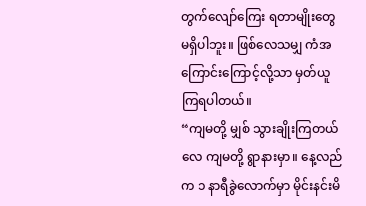တွက်လျော်ကြေး ရတာမျိုးတွေမရှိပါဘူး။ ဖြစ်လေသမျှ ကံအကြောင်းကြောင့်လို့သာ မှတ်ယူကြရပါတယ်။
“ကျမတို့ မျှစ် သွားချိုးကြတယ်လေ ကျမတို့ ရွာနားမှာ။ နေ့လည်က ၁ နာရီခွဲလောက်မှာ မိုင်းနင်းမိ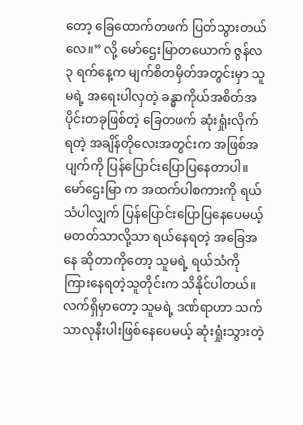တော့ ခြေထောက်တဖက် ပြတ်သွားတယ်လေ။” လို့ မော်ဌေးမြာတယောက် ဇွန်လ ၃ ရက်နေ့က မျက်စိတမှိတ်အတွင်းမှာ သူမရဲ့ အရေးပါလှတဲ့ ခန္ဓာကိုယ်အစိတ်အပိုင်းတခုဖြစ်တဲ့ ခြေတဖက် ဆုံးရှုံးလိုက်ရတဲ့ အချိန်တိုလေးအတွင်းက အဖြစ်အပျက်ကို ပြန်ပြောင်းပြောပြနေတာပါ။
မော်ဌေးမြာ က အထက်ပါစကားကို ရယ်သံပါလျှက် ပြန်ပြောင်းပြောပြနေပေမယ့် မတတ်သာလို့သာ ရယ်နေရတဲ့ အခြေအနေ ဆိုတာကိုတော့ သူမရဲ့ ရယ်သံကို ကြားနေရတဲ့သူတိုင်းက သိနိုင်ပါတယ်။
လက်ရှိမှာတော့ သူမရဲ့ ဒဏ်ရာဟာ သက်သာလုနီးပါးဖြစ်နေပေမယ့် ဆုံးရှုံးသွားတဲ့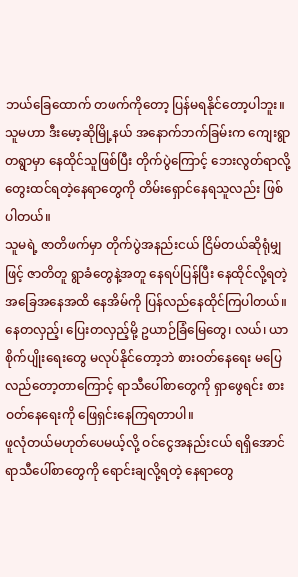ဘယ်ခြေထောက် တဖက်ကိုတော့ ပြန်မရနိုင်တော့ပါဘူး။ သူမဟာ ဒီးမော့ဆိုမြို့နယ် အနောက်ဘက်ခြမ်းက ကျေးရွာတရွာမှာ နေထိုင်သူဖြစ်ပြီး တိုက်ပွဲကြောင့် ဘေးလွတ်ရာလို့ တွေးထင်ရတဲ့နေရာတွေကို တိမ်းရှောင်နေရသူလည်း ဖြစ်ပါတယ်။
သူမရဲ့ ဇာတိဖက်မှာ တိုက်ပွဲအနည်းငယ် ငြိမ်တယ်ဆိုရုံမျှဖြင့် ဇာတိတူ ရွာခံတွေနဲ့အတူ နေရပ်ပြန်ပြီး နေထိုင်လို့ရတဲ့ အခြေအနေအထိ နေအိမ်ကို ပြန်လည်နေထိုင်ကြပါတယ်။ နေတလှည့်၊ ပြေးတလှည့်မို့ ဥယာဉ်ခြံမြေတွေ၊ လယ်၊ ယာ စိုက်ပျိုးရေးတွေ မလုပ်နိုင်တော့ဘဲ စားဝတ်နေရေး မပြေလည်တော့တာကြောင့် ရာသီပေါ်စာတွေကို ရှာဖွေရင်း စားဝတ်နေရေးကို ဖြေရှင်းနေကြရတာပါ။
ဖူလုံတယ်မဟုတ်ပေမယ့်လို့ ဝင်ငွေအနည်းငယ် ရရှိအောင် ရာသီပေါ်စာတွေကို ရောင်းချလို့ရတဲ့ နေရာတွေ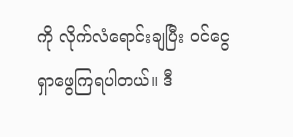ကို လိုက်လံရောင်းချပြီး ဝင်ငွေရှာဖွေကြရပါတယ်။ ဒီ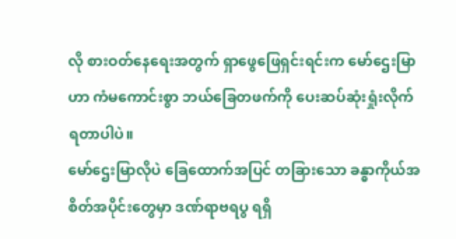လို စားဝတ်နေရေးအတွက် ရှာဖွေဖြေရှင်းရင်းက မော်ဌေးမြာဟာ ကံမကောင်းစွာ ဘယ်ခြေတဖက်ကို ပေးဆပ်ဆုံးရှုံးလိုက်ရတာပါပဲ။
မော်ဌေးမြာလိုပဲ ခြေထောက်အပြင် တခြားသော ခန္ဓာကိုယ်အစိတ်အပိုင်းတွေမှာ ဒဏ်ရာဗရပွ ရရှိ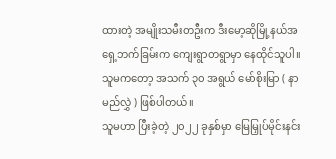ထားတဲ့ အမျိုးသမီးတဦးက ဒီးမော့ဆိုမြို့နယ်အရှေ့ဘက်ခြမ်းက ကျေးရွာတရွာမှာ နေထိုင်သူပါ။ သူမကတော့ အသက် ၃၀ အရွယ် မော်စိုးမြာ ( နာမည်လွှဲ ) ဖြစ်ပါတယ်။
သူမဟာ ပြီးခဲ့တဲ့ ၂၀၂၂ ခုနှစ်မှာ မြေမြှုပ်မိုင်းနင်း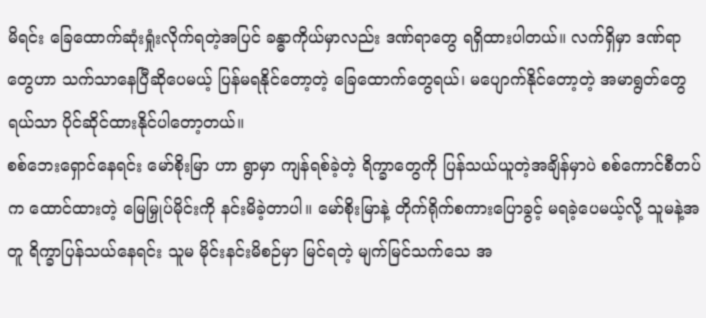မိရင်း ခြေထောက်ဆုံးရှုံးလိုက်ရတဲ့အပြင် ခန္ဓာကိုယ်မှာလည်း ဒဏ်ရာတွေ ရရှိထားပါတယ်။ လက်ရှိမှာ ဒဏ်ရာတွေဟာ သက်သာနေပြီဆိုပေမယ့် ပြန်မရနိုင်တော့တဲ့ ခြေထောက်တွေရယ်၊ မပျောက်နိုင်တော့တဲ့ အမာရွတ်တွေရယ်သာ ပိုင်ဆိုင်ထားနိုင်ပါတော့တယ်။
စစ်ဘေးရှောင်နေရင်း မော်စိုးမြာ ဟာ ရွာမှာ ကျန်ရစ်ခဲ့တဲ့ ရိက္ခာတွေကို ပြန်သယ်ယူတဲ့အချိန်မှာပဲ စစ်ကောင်စီတပ်က ထောင်ထားတဲ့ မြေမြှုပ်မိုင်းကို နင်းမိခဲ့တာပါ။ မော်စိုးမြာနဲ့ တိုက်ရိုက်စကားပြောခွင့် မရခဲ့ပေမယ့်လို့ သူမနဲ့အတူ ရိက္ခာပြန်သယ်နေရင်း သူမ မိုင်းနင်းမိစဉ်မှာ မြင်ရတဲ့ မျက်မြင်သက်သေ အ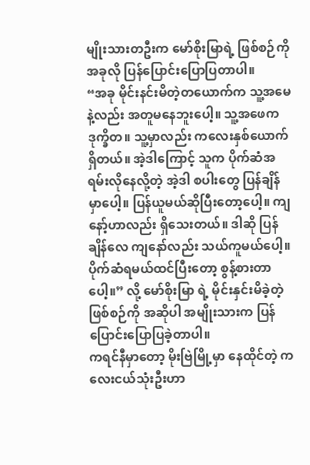မျိုးသားတဦးက မော်စိုးမြာရဲ့ ဖြစ်စဉ်ကို အခုလို ပြန်ပြောင်းပြောပြတာပါ။
“အခု မိုင်းနင်းမိတဲ့တယောက်က သူ့အမေနဲ့လည်း အတူမနေဘူးပေါ့။ သူ့အဖေက ဒုက္ခိတ။ သူ့မှာလည်း ကလေးနှစ်ယောက်ရှိတယ်။ အဲ့ဒါကြောင့် သူက ပိုက်ဆံအရမ်းလိုနေလို့တဲ့ အဲ့ဒါ စပါးတွေ ပြန်ချိန်မှာပေါ့။ ပြန်ယူမယ်ဆိုပြီးတော့ပေါ့။ ကျနော့်ဟာလည်း ရှိသေးတယ်။ ဒါဆို ပြန်ချိန်လေ ကျနော်လည်း သယ်ကူမယ်ပေါ့။ ပိုက်ဆံရမယ်ထင်ပြီးတော့ စွန့်စားတာပေါ့။” လို့ မော်စိုးမြာ ရဲ့ မိုင်းနှင်းမိခဲ့တဲ့ ဖြစ်စဉ်ကို အဆိုပါ အမျိုးသားက ပြန်ပြောင်းပြောပြခဲ့တာပါ။
ကရင်နီမှာတော့ မိုးဗြဲမြို့မှာ နေထိုင်တဲ့ ကလေးငယ်သုံးဦးဟာ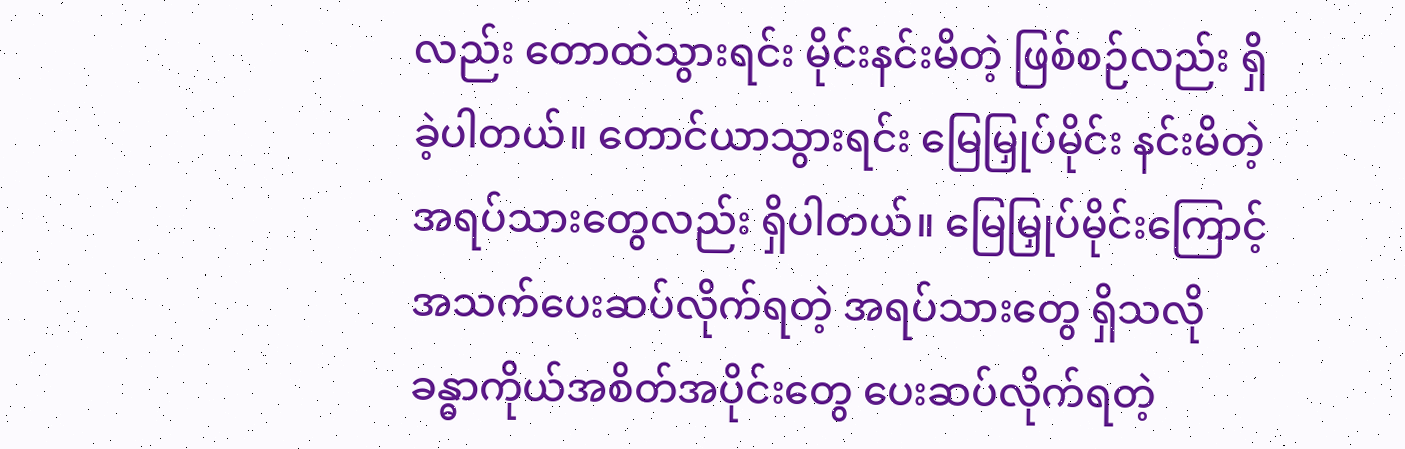လည်း တောထဲသွားရင်း မိုင်းနင်းမိတဲ့ ဖြစ်စဉ်လည်း ရှိခဲ့ပါတယ်။ တောင်ယာသွားရင်း မြေမြှုပ်မိုင်း နင်းမိတဲ့ အရပ်သားတွေလည်း ရှိပါတယ်။ မြေမြှုပ်မိုင်းကြောင့် အသက်ပေးဆပ်လိုက်ရတဲ့ အရပ်သားတွေ ရှိသလို ခန္ဓာကိုယ်အစိတ်အပိုင်းတွေ ပေးဆပ်လိုက်ရတဲ့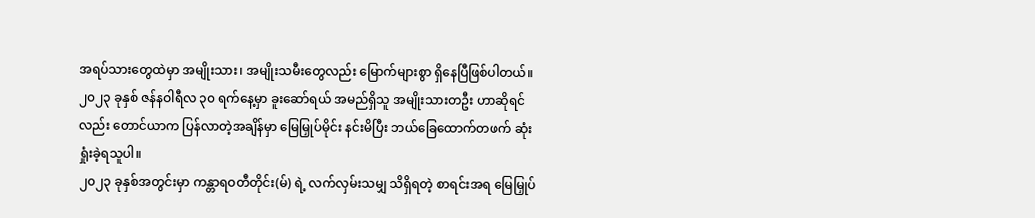အရပ်သားတွေထဲမှာ အမျိုးသား၊ အမျိုးသမီးတွေလည်း မြောက်များစွာ ရှိနေပြီဖြစ်ပါတယ်။
၂၀၂၃ ခုနှစ် ဇန်နဝါရီလ ၃၀ ရက်နေ့မှာ ခူးဆော်ရယ် အမည်ရှိသူ အမျိုးသားတဦး ဟာဆိုရင်လည်း တောင်ယာက ပြန်လာတဲ့အချိန်မှာ မြေမြှုပ်မိုင်း နင်းမိပြီး ဘယ်ခြေထောက်တဖက် ဆုံးရှုံးခဲ့ရသူပါ။
၂၀၂၃ ခုနှစ်အတွင်းမှာ ကန္တာရဝတီတိုင်း(မ်) ရဲ့ လက်လှမ်းသမျှ သိရှိရတဲ့ စာရင်းအရ မြေမြှုပ်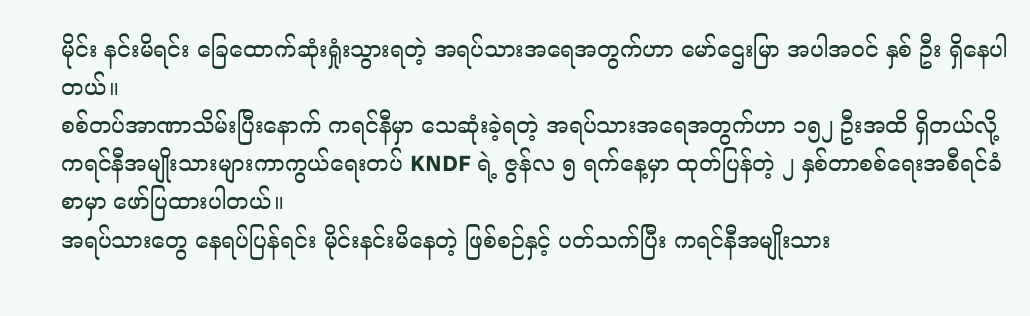မိုင်း နင်းမိရင်း ခြေထောက်ဆုံးရှုံးသွားရတဲ့ အရပ်သားအရေအတွက်ဟာ မော်ဌေးမြာ အပါအဝင် နှစ် ဦး ရှိနေပါတယ်။
စစ်တပ်အာဏာသိမ်းပြီးနောက် ကရင်နီမှာ သေဆုံးခဲ့ရတဲ့ အရပ်သားအရေအတွက်ဟာ ၁၅၂ ဦးအထိ ရှိတယ်လို့ ကရင်နီအမျိုးသားများကာကွယ်ရေးတပ် KNDF ရဲ့ ဇွန်လ ၅ ရက်နေ့မှာ ထုတ်ပြန်တဲ့ ၂ နှစ်တာစစ်ရေးအစီရင်ခံစာမှာ ဖော်ပြထားပါတယ်။
အရပ်သားတွေ နေရပ်ပြန်ရင်း မိုင်းနင်းမိနေတဲ့ ဖြစ်စဉ်နှင့် ပတ်သက်ပြီး ကရင်နီအမျိုးသား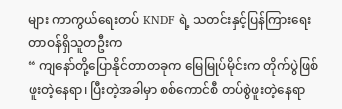များ ကာကွယ်ရေးတပ် KNDF ရဲ့ သတင်းနှင့်ပြန်ကြားရေးတာဝန်ရှိသူတဦးက
“ ကျနော်တို့ပြောနိုင်တာတခုက မြေမြုပ်မိုင်းက တိုက်ပွဲဖြစ်ဖူးတဲ့နေရာ၊ ပြီးတဲ့အခါမှာ စစ်ကောင်စီ တပ်စွဲဖူးတဲ့နေရာ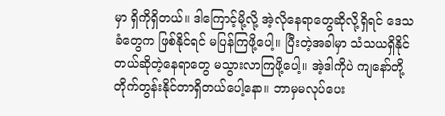မှာ ရှိကိုရှိတယ်။ ဒါကြောင့်မို့လို့ အဲ့လိုနေရာတွေဆိုလို့ရှိရင် ဒေသခံတွေက ဖြစ်နိုင်ရင် မပြန်ကြဖို့ပေါ့။ ပြီးတဲ့အခါမှာ သံသယရှိနိုင်တယ်ဆိုတဲ့နေရာတွေ မသွားလာကြဖို့ပေါ့။ အဲ့ဒါကိုပဲ ကျနော်တို့ တိုက်တွန်းနိုင်တာရှိတယ်ပေါ့နော။ ဘာမှမလုပ်ပေး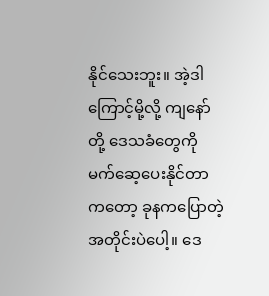နိုင်သေးဘူး။ အဲ့ဒါကြောင့်မို့လို့ ကျနော်တို့ ဒေသခံတွေကို မက်ဆေ့ပေးနိုင်တာကတော့ ခုနကပြောတဲ့အတိုင်းပဲပေါ့။ ဒေ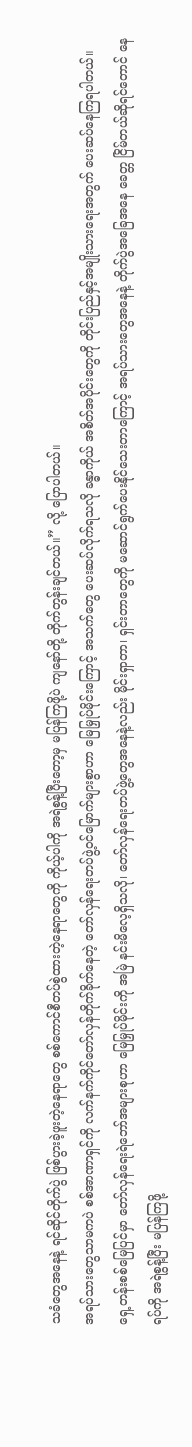သခံတွေအနေနဲ့ ရင်ဆိုင်တိုက်ပွဲ ဖြစ်ပွားခဲ့ဖူးတဲ့နေရာတွေ စစ်ကောင်စီတပ်စွဲထားတဲ့နေရာတွေကို ကိုယ့်ပါကို အရဲစွန့်ပြီးတော့မှ မပြန်ကြဖို့ပဲ ကျနော်တို့ တိုက်တွန်းချင်တယ်။” လို့ ပြောပါတယ်။
အရပ်သားတွေသာမကပဲ စစ်အာဏာရှင်ကို လက်နက်ကိုင်တော်လှန်တိုက်ခိုက်နေတဲ့ တော်လှန်ရေးတပ်ဖွဲ့ဝင်မြောက်များစွာဟာ မြေမြှုပ်မိုင်းကြောင့် အသက်တွေ ပေးဆပ်လိုက်ရသလို ခန္ဓာကိုယ် အစိတ်အပိုင်းတွေကို တိုင်းပြည်နှင့်အမျိုးသားရေးအတွက် ပေးဆပ်နေကြရပါတယ်။
ရှေ့တန်းစစ်မြေပြင်မှာ တော်လှန်ရေးရဲဘော်အများစုဟာ မြေမြှုပ်မိုင်းကို အမြဲ နင်းမိလေ့ရှိသလို၊ တော်လှန်ရေးတပ်ဖွဲ့တွေအနေနဲ့လည်း မိုင်းရှာတာ၊ ရှင်းတာတွေကို မဆောင်ရွက်ပေးနိုင်သေးတာကြောင့် အရပ်သားတွေအနေနဲ့ တိုက်ပွဲအခြေအနေ ခေတ္တ ငြိမ်တယ်ဆိုရင်တောင် နေရပ်ကို အရဲစွန့်ပြီး မပြန်ကြဖို့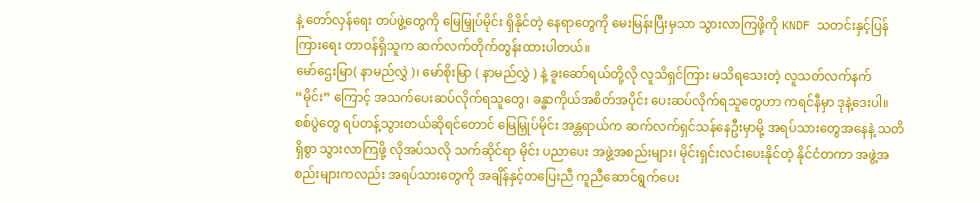နဲ့ တော်လှန်ရေး တပ်ဖွဲ့တွေကို မြေမြှုပ်မိုင်း ရှိနိုင်တဲ့ နေရာတွေကို မေးမြန်းပြီးမှသာ သွားလာကြဖို့ကို KNDF သတင်းနှင့်ပြန်ကြားရေး တာဝန်ရှိသူက ဆက်လက်တိုက်တွန်းထားပါတယ်။
မော်ဌေးမြာ( နာမည်လွှဲ )၊ မော်စိုးမြာ ( နာမည်လွှဲ ) နဲ့ ခူးဆော်ရယ်တို့လို လူသိရှင်ကြား မသိရသေးတဲ့ လူသတ်လက်နက် “မိုင်း” ကြောင့် အသက်ပေးဆပ်လိုက်ရသူတွေ၊ ခန္ဓာကိုယ်အစိတ်အပိုင်း ပေးဆပ်လိုက်ရသူတွေဟာ ကရင်နီမှာ ဒုနဲ့ဒေးပါ။
စစ်ပွဲတွေ ရပ်တန့်သွားတယ်ဆိုရင်တောင် မြေမြှုပ်မိုင်း အန္တရာယ်က ဆက်လက်ရှင်သန်နေဦးမှာမို့ အရပ်သားတွေအနေနဲ့ သတိရှိစွာ သွားလာကြဖို့ လိုအပ်သလို သက်ဆိုင်ရာ မိုင်း ပညာပေး အဖွဲ့အစည်းများ၊ မိုင်းရှင်းလင်းပေးနိုင်တဲ့ နိုင်ငံတကာ အဖွဲ့အစည်းများကလည်း အရပ်သားတွေကို အချိန်နှင့်တပြေးညီ ကူညီဆောင်ရွက်ပေး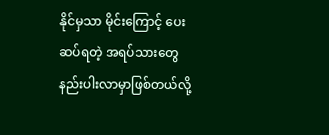နိုင်မှသာ မိုင်းကြောင့် ပေးဆပ်ရတဲ့ အရပ်သားတွေ နည်းပါးလာမှာဖြစ်တယ်လို့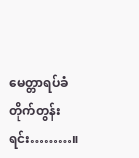မေတ္တာရပ်ခံတိုက်တွန်းရင်း………။